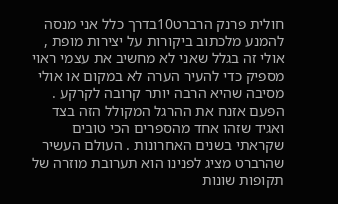חולית פרנק הרברט10בדרך כלל אני מנסה להמנע מלכתוב ביקורות על יצירות מופת , אולי זה בגלל שאני לא מחשיב את עצמי ראוי מספיק כדי להעיר הערה לא במקום או אולי מסיבה שהיא הרבה יותר קרובה לקרקע . הפעם אזנח את ההרגל המקולל הזה בצד ואגיד שזהו אחד מהספרים הכי טובים שקראתי בשנים האחרונות . העולם העשיר שהרברט מציג לפנינו הוא תערובת מוזרה של תקופות שונות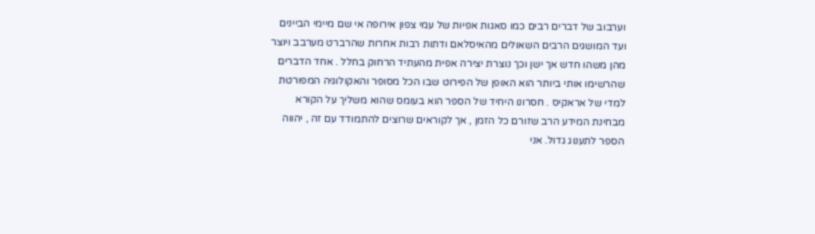וערבוב של דברים רבים כמו סאגות אפיות של עמי צפון אירופה אי שם מיימי הביינים ועד המושגים הרבים השאולים מהאיסלאם ודתות רבות אחרות שהרברט מערבב ויוצר מהן משהו חדש אך ישן וכך נוצרת יצירה אפית מהעתיד הרחוק בחלל . אחד הדברים שהרשימו אותי ביותר הוא האופן של הפירוט שבו הכל מסופר והאקולוגיה המפורטת למדי של אראקיס . חסרונו היחיד של הספר הוא בעומס שהוא משליך על הקורא מבחינת המידע הרב שזורם כל הזמן , אך לקוראים שרוצים להתמודד עם זה , יהווה הספר לתענוג גדול. אני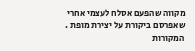מקווה שהפעם אסלח לעצמי אחרי שאפרסם ביקורת על יצירת מופת .
המקורות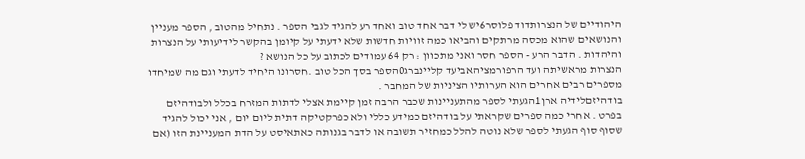היהודיים של הנצרותדוד פלוסר6יש לי דבר אחד טוב ואחד רע להגיד לגבי הספר . נתחיל מהטוב , הספר מעניין והנושאים שהוא מכסה מרתקים והביאו כמה זוויות חדשות שלא ידעתי על קיומן בהקשר לידיעותי על הנצרות והיהדות . הדבר הרע - הספר חסר ואני מתכוון : רק 64 עמודים לכתוב על כל הנושא ?
הנצרות מראשיתה ועד הרפורמציהאביעד קליינברג0הספר בסך הכל טוב .חסרונו היחיד לדעתי וגם מה שמיחדו מספרים רבים אחרים הוא הערותיו הציניות של המחבר .
בודהיזםלידיה ארן1הגעתי לספר מהתעניינות שכבר הרבה זמן קיימת אצלי לדתות המזרח בכלל ולבודהיזם בפרט . אחרי כמה ספרים שקראתי על בודהיזם כמידע כללי ולא כפרקטיקה דתית ליום יום , אני יכול להגיד שסוף סוף הגעתי לספר שלא נוטה להלל כמחזיר תשובה או לדבר בגנותה כאתאיסט על הדת המעניינת הזו (אם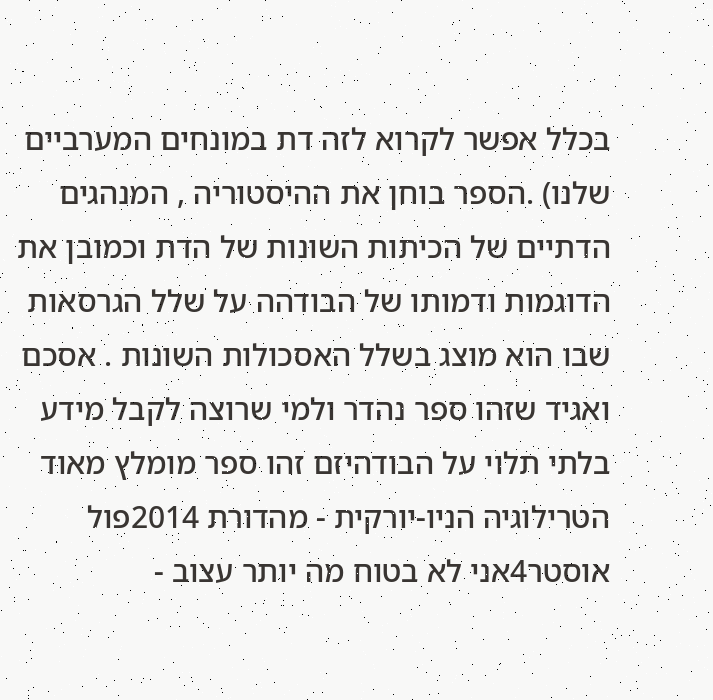בכלל אפשר לקרוא לזה דת במונחים המערביים שלנו) .הספר בוחן את ההיסטוריה , המנהגים הדתיים של הכיתות השונות של הדת וכמובן את הדוגמות ודמותו של הבודהה על שלל הגרסאות שבו הוא מוצג בשלל האסכולות השונות . אסכם ואגיד שזהו ספר נהדר ולמי שרוצה לקבל מידע בלתי תלוי על הבודהיזם זהו ספר מומלץ מאוד
הטרילוגיה הניו-יורקית - מהדורת 2014פול אוסטר4אני לא בטוח מה יותר עצוב -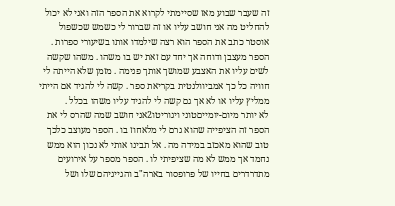זה שעבר שבוע מאז שסיימתי לקרוא את הספר הזה ואני לא יכול להחליט מה אני חושב עליו או זה שברור לי כשמש שכשפול אוסטר כתב את הספר הוא רצה שילמדו אותו בשיעורי ספרות . הספר מעצבן ודוחה אך יחד עם זאת יש בו משהו . משהו שקשה לשים עליו את האצבע שמושך אותך פנימה . מזמן שלא הייתה לי חוויה כל כך אמביוולנטית בקריאת ספר . קשה לי להגיד אם הייתי ממליץ עליו או לא אך גם קשה לי להגיד עליו משהו בכלל .
לא יותר מיום-יומייםטוני ויגוריטו2אני חושב שמה שהרס לי את הספר זה הציפייה שהוא גרם לי מלאחוז בו . הספר מעוצב כלכך טוב שהוא מאכזב במידה מה . אל תבינו אותי לא נכון הוא ממש נחמד אך ממש לא מה שציפיתי לו . הספר מספר על אירועים מתדרדרים בחייו של פרופסור בארה"ב והגייגיהם שלו ושל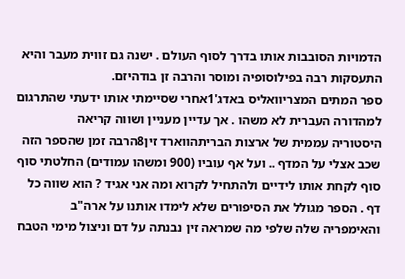הדמויות הסובבות אותו בדרך לסוף העולם . ישנה גם זווית מעבר והיא התעסקות רבה בפילוסופיה ומוסר והרבה זן בודהיזם.
ספר המתים המצריוואליס באדג'1אחרי שסיימתי אותו ידעתי שהתרגום למהדורה העברית לא משהו . אך עדיין מעניין ושווה קריאה
היסטוריה עממית של ארצות הבריתהווארד זין8הרבה זמן שהספר הזה שכב אצלי על המדף .. ועל אף עוביו (900 ומשהו עמודים) החלטתי סוף סוף לקחת אותו לידיים ולהתחיל לקרוא ומה אני אגיד ? הוא שווה כל דף . הספר מגולל את הסיפורים שלא לימדו אותנו על ארה"ב והאימפריה שלה שלפי מה שמראה זין נבנתה על דם וניצול מימי הטבח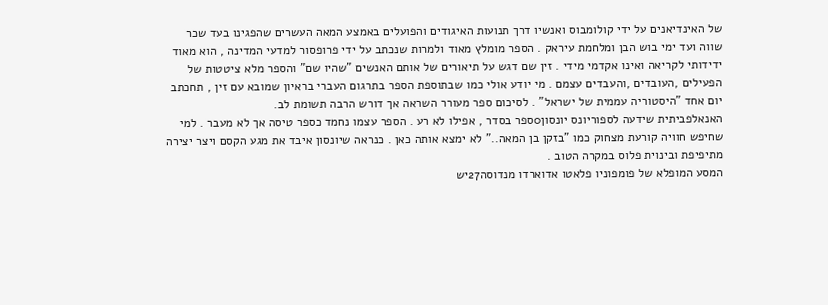של האינדיאנים על ידי קולומבוס ואנשיו דרך תנועות האיגודים והפועלים באמצע המאה העשרים שהפגינו בעד שכר שווה ועד ימי בוש הבן ומלחמת עיראק . הספר מומלץ מאוד ולמרות שנכתב על ידי פרופסור למדעי המדינה , הוא מאוד ידידותי לקריאה ואינו אקדמי מידי . זין שם דגש על תיאורים של אותם האנשים "שהיו שם" והספר מלא ציטטות של הפעילים ,העובדים ,והעבדים עצמם . מי יודע אולי כמו שבתוספת הספר בתרגום העברי בראיון שמובא עם זין , תחכתב יום אחד "היסטוריה עממית של ישראל" . לסיכום ספר מעורר השראה אך דורש הרבה תשומת לב.
האנאלפביתית שידעה לספוריונס יונסון0ספר בסדר , אפילו לא רע . הספר עצמו נחמד כספר טיסה אך לא מעבר . למי שחיפש חוויה קורעת מצחוק כמו "בזקן בן המאה.." לא ימצא אותה כאן . כנראה שיונסון איבד את מגע הקסם ויצר יצירה מתיפיפת ובינוית פלוס במקרה הטוב .
המסע המופלא של פומפוניו פלאטו אדוארדו מנדוסה27יש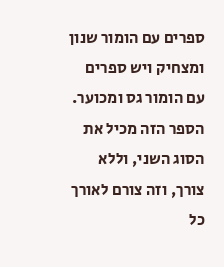ספרים עם הומור שנון ומצחיק ויש ספרים עם הומור גס ומכוער. הספר הזה מכיל את הסוג השני, וללא צורך, וזה צורם לאורך כל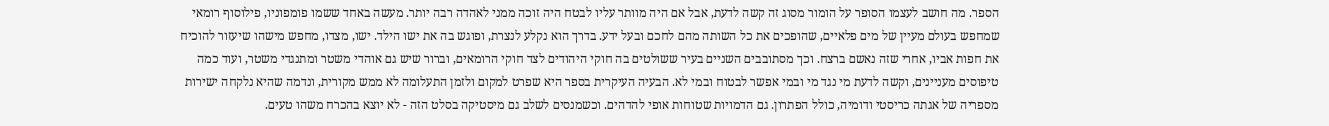הספר. מה חושב לעצמו הסופר על הומור מסוג זה קשה לדעת, אבל אם היה מוותר עליו לבטח היה זוכה ממני לאהדה רבה יותר. מעשה באחד ששמו פומפוניו, פילוסוף רומאי שמחפש בעולם מעיין של מים פלאיים, שהופכים את כל השותה מהם לחכם ובעל ידע. בדרך הוא נקלע לנצרת, ופוגש בה את ישו הילד. ישו, מצדו, מחפש מישהו שיעזור להוכיח את חפות אביו, אחרי שזה נאשם ברצח. וכך מסתובבים השניים בעיר ששולטים בה חוקי היהודים לצד חוקי הרומאים, וברור שיש גם אוהדי משטר ומתנגדי משטר, ועוד כמה טיפוסים מעניינים, וקשה לדעת מי נגד מי ובמי אפשר לבטוח ובמי לא. הבעיה העיקרית בספר היא שפרט למקום ולזמן התעלומה לא ממש מקורית, ונדמה שהיא נלקחה ישירות מספריה של אגתה כריסטי ודומיה, כולל הפתרון. גם הדמויות שטוחות אופי להדהים. וכשמנסים לשלב גם מיסטיקה בסלט הזה - לא יוצא בהכרח משהו טעים.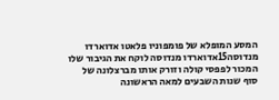המסע המופלא של פומפוניו פלאטו אדוארדו מנדוסה15אדוארדו מנדוסה לוקח את הגיבור שלו המכור לפפסי קולה וזורק אותו מברצלונה של סוף שנות השבעים למאה הראשונה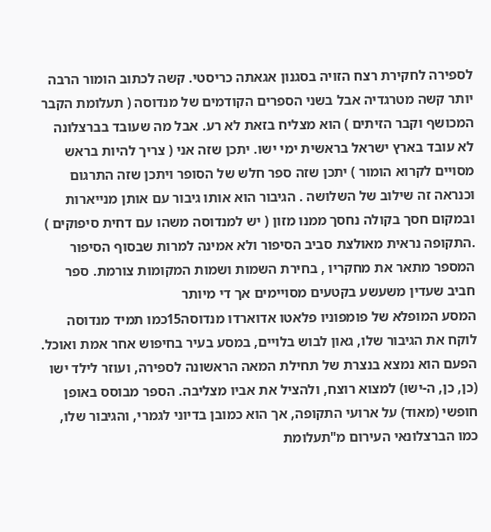לספירה לחקירת רצח הזויה בסגנון אגאתה כריסטי. קשה לכתוב הומור הרבה יותר קשה מטרגדיה אבל בשני הספרים הקודמים של מנדוסה ( תעלומת הקבר המכושף וקבר הזיתים ) הוא מצליח בזאת לא רע. אבל מה שעובד בברצלונה לא עובד בארץ ישראל בראשית ימי ישו. יתכן שזה אני ( צריך להיות בראש מסויים לקרוא הומור ) יתכן שזה ספר חלש של הסופר ויתכן שזה התרגום וכנראה זה שילוב של השלושה . הגיבור הוא אותו גיבור עם אותן מנייארות ובמקום חסך בקולה נחסך ממנו מזון ( יש למנדוסה משהו עם דחית סיפוקים ) .התקופה נראית מאולצת סביב הסיפור ולא אמינה למרות שבסוף הסיפור המספר מתאר את מחקריו , בחירת השמות ושמות המקומות צורמת. ספר חביב שעדין משעשע בקטעים מסויימים אך די מיותר
המסע המופלא של פומפוניו פלאטו אדוארדו מנדוסה15כמו תמיד מנדוסה לוקח את הגיבור שלו, גאון לבוש בלויים, במסע בעיר בחיפוש אחר אמת ואוכל. הפעם הוא נמצא בנצרת של תחילת המאה הראשונה לספירה, ועוזר לילד ישו (כן, כן, ה-ישו) למצוא רוצח, ולהציל את אביו מצליבה. הספר מבוסס באופן חופשי (מאוד) על ארועי התקופה, אך הוא כמובן בדיוני לגמרי, והגיבור שלו, כמו הברצלונאי העירום מ"תעלומת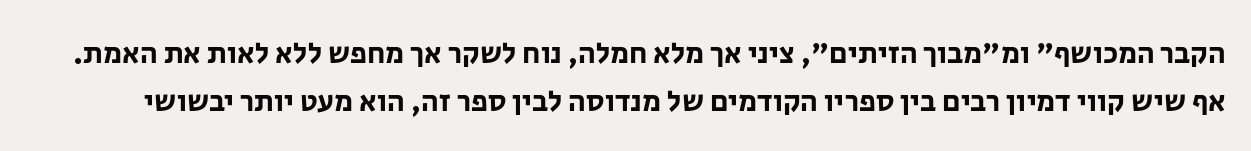הקבר המכושף" ומ"מבוך הזיתים", ציני אך מלא חמלה, נוח לשקר אך מחפש ללא לאות את האמת. אף שיש קווי דמיון רבים בין ספריו הקודמים של מנדוסה לבין ספר זה, הוא מעט יותר יבשושי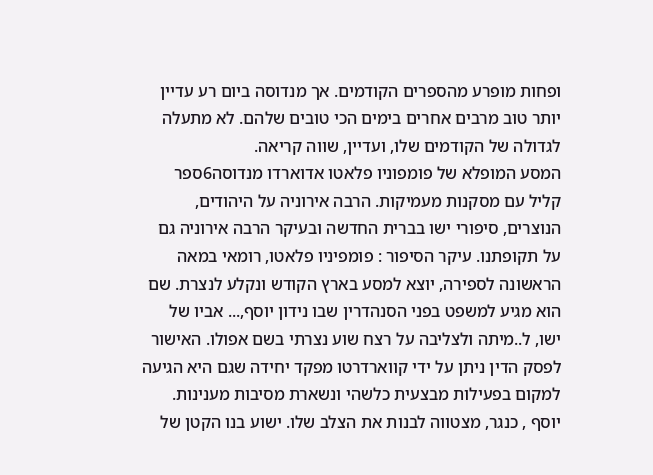ופחות מופרע מהספרים הקודמים. אך מנדוסה ביום רע עדיין יותר טוב מרבים אחרים בימים הכי טובים שלהם. לא מתעלה לגדולה של הקודמים שלו, ועדיין, שווה קריאה.
המסע המופלא של פומפוניו פלאטו אדוארדו מנדוסה6ספר קליל עם מסקנות מעמיקות. הרבה אירוניה על היהודים, הנוצרים, סיפורי ישו בברית החדשה ובעיקר הרבה אירוניה גם על תקופתנו. עיקר הסיפור : פומפיניו פלאטו, רומאי במאה הראשונה לספירה, יוצא למסע בארץ הקודש ונקלע לנצרת. שם הוא מגיע למשפט בפני הסנהדרין שבו נידון יוסף,... אביו של ישו, ל..מיתה ולצליבה על רצח שוע נצרתי בשם אפולו. האישור לפסק הדין ניתן על ידי קווארדרטו מפקד יחידה שגם היא הגיעה למקום בפעילות מבצעית כלשהי ונשארת מסיבות מענינות. יוסף , כנגר, מצטווה לבנות את הצלב שלו. ישוע בנו הקטן של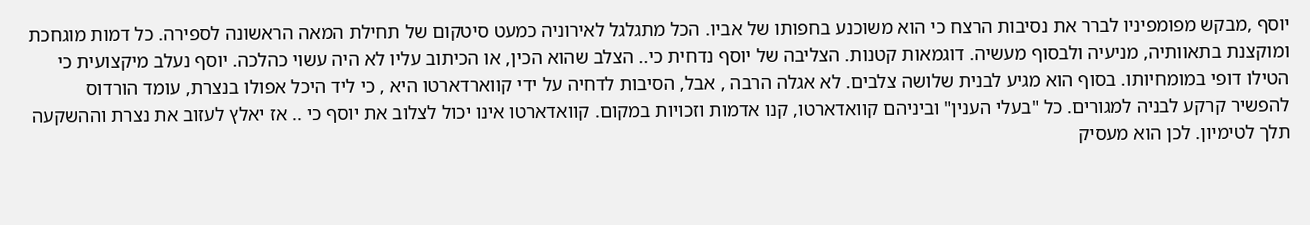יוסף ,מבקש מפומפיניו לברר את נסיבות הרצח כי הוא משוכנע בחפותו של אביו. הכל מתגלגל לאירוניה כמעט סיטקום של תחילת המאה הראשונה לספירה. כל דמות מוגחכת ומוקצנת בתאוותיה, מניעיה ולבסוף מעשיה. דוגמאות קטנות. הצליבה של יוסף נדחית כי.. הצלב שהוא הכין, או הכיתוב עליו לא היה עשוי כהלכה. יוסף נעלב מיקצועית כי הטילו דופי במומחיותו. בסוף הוא מגיע לבנית שלושה צלבים. לא אגלה הרבה , אבל, הסיבות לדחיה על ידי קווארדארטו היא , כי ליד היכל אפולו בנצרת, עומד הורדוס להפשיר קרקע לבניה למגורים. כל "בעלי הענין" וביניהם קוואדארטו, קנו אדמות וזכויות במקום. קוואדארטו אינו יכול לצלוב את יוסף כי .. אז יאלץ לעזוב את נצרת וההשקעה תלך לטימיון. לכן הוא מעסיק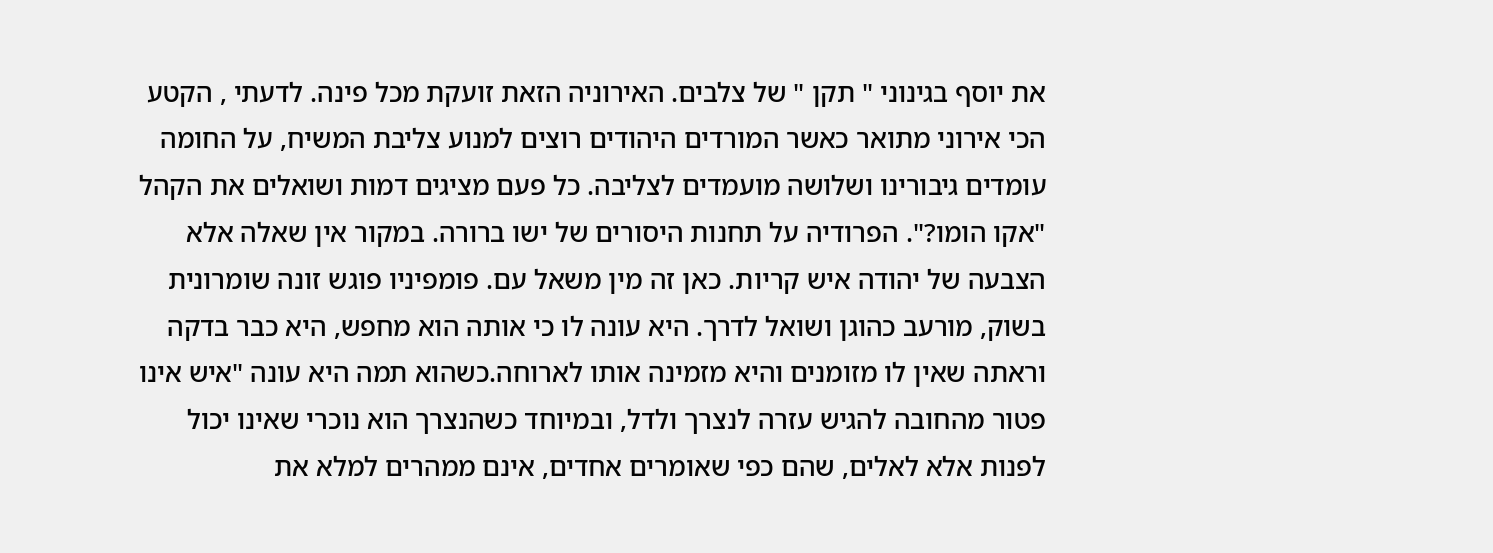את יוסף בגינוני " תקן " של צלבים. האירוניה הזאת זועקת מכל פינה. לדעתי , הקטע הכי אירוני מתואר כאשר המורדים היהודים רוצים למנוע צליבת המשיח, על החומה עומדים גיבורינו ושלושה מועמדים לצליבה. כל פעם מציגים דמות ושואלים את הקהל "אקו הומו?". הפרודיה על תחנות היסורים של ישו ברורה. במקור אין שאלה אלא הצבעה של יהודה איש קריות. כאן זה מין משאל עם. פומפיניו פוגש זונה שומרונית בשוק, מורעב כהוגן ושואל לדרך. היא עונה לו כי אותה הוא מחפש, היא כבר בדקה וראתה שאין לו מזומנים והיא מזמינה אותו לארוחה.כשהוא תמה היא עונה "איש אינו פטור מהחובה להגיש עזרה לנצרך ולדל, ובמיוחד כשהנצרך הוא נוכרי שאינו יכול לפנות אלא לאלים, שהם כפי שאומרים אחדים, אינם ממהרים למלא את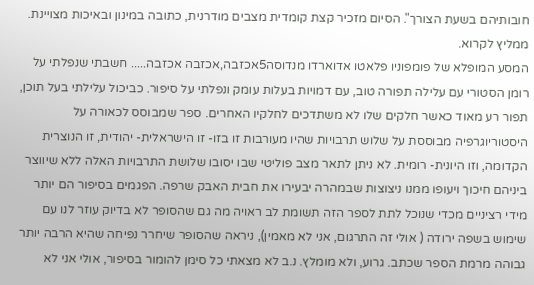חובותיהם בשעת הצורך". הסיום מזכיר קצת קומדית מצבים מודרנית, כתובה במינון ובאיכות מצויינת. ממליץ לקרוא.
המסע המופלא של פומפוניו פלאטו אדוארדו מנדוסה5אכזבה,אכזבה אכזבה..... חשבתי שנפלתי על רומן הסטורי עם עלילה תפורה טוב, עם דמויות בעלות עומק ונפלתי על סיפור. כביכול עלילתי בעל תוכן, תפור רע מאוד כאשר חלקים שלו לא משתדכים לחלקיו האחרים. ספר שמבוסס לכאורה על היסטוריוגרפיה מבוססת על שלוש תרבויות שהיו מעורבות זו בזו- זו הישראלית- יהודית, זו הנוצרית הקדומה, וזו היונית- רומית. לא ניתן לתאר מצב פוליטי שבו יסובו שלושת התרבויות האלה ללא שיווצר ביניהם חיכוך ויעופו ממנו ניצוצות שבמהרה יבעירו את חבית האבק שרפה. הפגמים בסיפור הם יותר מידי רציניים מכדי שנוכל לתת לספר הזה תשומת לב ראויה מה גם שהסופר לא בדיוק עוזר לנו עם שימוש בשפה ירודה ( אולי זה התרגום, אני לא מאמין), ניראה שהסופר שיחרר נפיחה שהיא הרבה יותר גבוהה מרמת הספר שכתב. גרוע, ולא מומלץ. נ.ב לא מצאתי כל סימן להומור בסיפור, אולי אני לא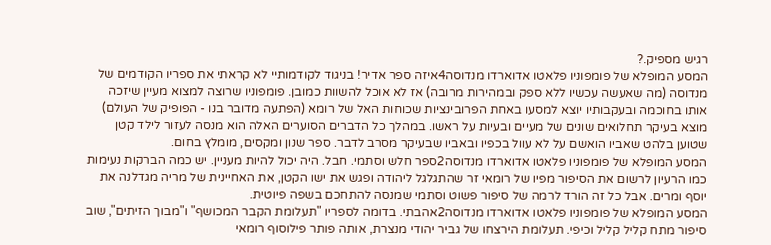רגיש מספיק.?
המסע המופלא של פומפוניו פלאטו אדוארדו מנדוסה4איזה ספר אדיר! בניגוד לקודמותיי לא קראתי את ספריו הקודמים של מנדוסה (מה שאעשה עכשיו ללא ספק ובמהירות מרובה) אז לא אוכל להשוות כמובן. פומפוניו שרוצה למצוא מעיין שיזכה אותו בחוכמה ובעקבותיו יוצא למסעו באחת הפרובינציות שכוחות האל של רומא (הפתעה מדובר בנו - הפופיק של העולם) מוצא בעיקר תחלואים שונים של מעיים ובעיות על ראשו. במהלך כל הדברים הסוערים האלה הוא מנסה לעזור לילד קטן שטוען בלהט שאביו הואשם על לא עוול בכפיו ובאביו שבעיקר מסרב לדבר. ספר שנון ומקסים, מומלץ בחום.
המסע המופלא של פומפוניו פלאטו אדוארדו מנדוסה2ספר חלש וסתמי. חבל. היה יכול להיות מעניין. יש כמה הברקות נעימות כמו הרעיון לרשום את הסיפור מפיו של רומאי זר שהתגלגל ליהודה ופגש את ישו הקטן, את האחיינית של מריה מגדלנה את יוסף ומרים. אבל כל זה הורד לרמה של סיפור פשוט וסתמי שמנסה להתחכם בשפה פיוטית.
המסע המופלא של פומפוניו פלאטו אדוארדו מנדוסה2אהבתי. בדומה לספריו "תעלומת הקבר המכושף" ו"מבוך הזיתים", שוב סיפור מתח קליל קליל וכיפי. תעלומת הירצחו של גביר יהודי מנצרת, אותה פותר פילוסוף רומאי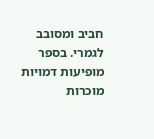חביב ומסובב לגמרי. בספר מופיעות דמויות מוכרות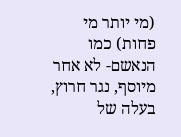(מי יותר מי פחות) כמו הנאשם- לא אחר מיוסף, נגר חרוץ, בעלה של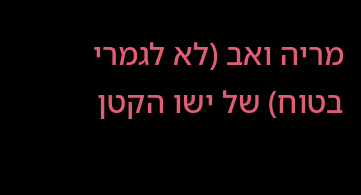מריה ואב (לא לגמרי בטוח) של ישו הקטן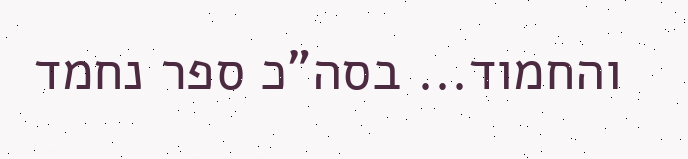והחמוד... בסה"כ ספר נחמד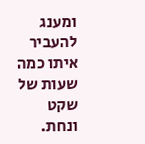ומענג להעביר איתו כמה שעות של שקט ונחת.